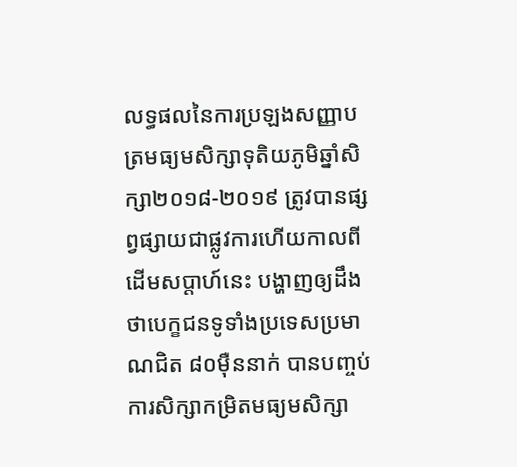លទ្ធផលនៃការប្រឡងសញ្ញាបត្រមធ្យមសិក្សាទុតិយភូមិឆ្នាំសិក្សា២០១៨-២០១៩ ត្រូវបានផ្សព្វផ្សាយជាផ្លូវការហើយកាលពីដើមសប្តាហ៍នេះ បង្ហាញឲ្យដឹងថាបេក្ខជនទូទាំងប្រទេសប្រមាណជិត ៨០ម៉ឺននាក់ បានបញ្ចប់ការសិក្សាកម្រិតមធ្យមសិក្សា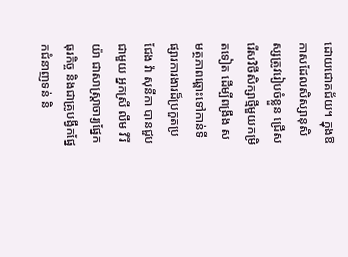ដោយជោគជ័យ។ ក្នុងឱកាសដែលសិស្សានុសិស្សត្រូវរៀបចំខ្លួន ជ្រើសរើសវិថីសិក្សាថ្មីមួយកម្រិតទៀត ដើម្បីពង្រឹង សមត្ថភាពឆ្ពោះទៅកាន់ទីផ្សារការងារដ៏ប្រកួតប្រជែង វ៉ា សុនីកា បានជួបជាមួយ អ្នកស្រី លឹម វីរីយ៉ា ជាសាស្ត្រាចារ្យផ្នែកធុរកិច្ច និងជាគ្រូបង្វឹកផ្នែកជំនាញទន់ និ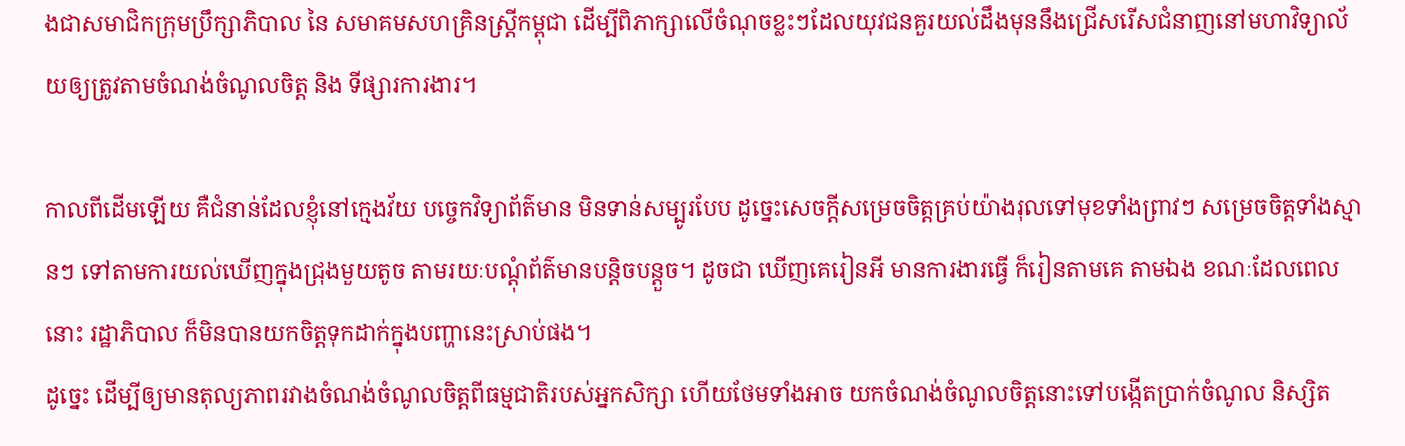ងជាសមាជិកក្រុមប្រឹក្សាភិបាល នៃ សមាគមសហគ្រិនស្ត្រីកម្ពុជា ដើម្បីពិភាក្សាលើចំណុចខ្លះៗដែលយុវជនគួរយល់ដឹងមុននឹងជ្រើសរើសជំនាញនៅមហាវិទ្យាល័យឲ្យត្រូវតាមចំណង់ចំណូលចិត្ត និង ទីផ្សារការងារ។

កាលពីដើមឡើយ គឺជំនាន់ដែលខ្ញុំនៅក្មេងវ័យ បច្ចេកវិទ្យាព័ត៌មាន មិនទាន់សម្បូរបែប ដូច្នេះសេចក្ដីសម្រេចចិត្តគ្រប់យ៉ាងរុលទៅមុខទាំងព្រាវៗ សម្រេចចិត្តទាំងស្មានៗ ទៅតាមការយល់ឃើញក្នុងជ្រុងមួយតូច តាមរយៈបណ្ដុំព័ត៌មានបន្តិចបន្តួច។ ដូចជា ឃើញគេរៀនអី មានការងារធ្វើ ក៏រៀនតាមគេ តាមឯង ខណៈដែលពេលនោះ រដ្ឋាភិបាល ក៏មិនបានយកចិត្តទុកដាក់ក្នុងបញ្ហានេះស្រាប់ផង។
ដូច្នេះ ដើម្បីឲ្យមានតុល្យភាពរវាងចំណង់ចំណូលចិត្តពីធម្មជាតិរបស់អ្នកសិក្សា ហើយថែមទាំងអាច យកចំណង់ចំណូលចិត្តនោះទៅបង្កើតប្រាក់ចំណូល និស្សិត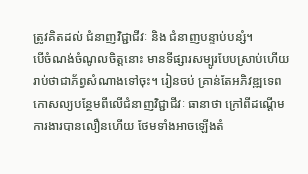ត្រូវគិតដល់ ជំនាញវិជ្ជាជីវៈ និង ជំនាញបន្ទាប់បន្សំ។
បើចំណង់ចំណូលចិត្តនោះ មានទីផ្សារសម្បូរបែបស្រាប់ហើយ រាប់ថាជាភ័ព្វសំណាងទៅចុះ។ រៀនចប់ គ្រាន់តែអភិវឌ្ឍទេពកោសល្យបន្ថែមពីលើជំនាញវិជ្ជាជីវៈ ធានាថា ក្រៅពីដណ្ដើមការងារបានលឿនហើយ ថែមទាំងអាចឡើងតំ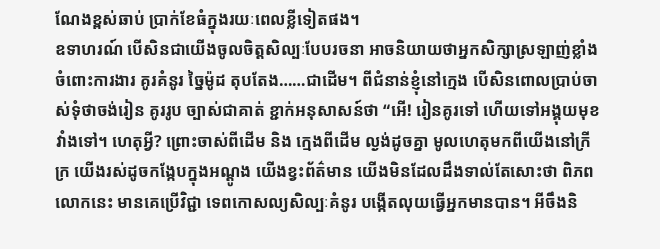ណែងខ្ពស់ឆាប់ ប្រាក់ខែធំក្នុងរយៈពេលខ្លីទៀតផង។
ឧទាហរណ៍ បើសិនជាយើងចូលចិត្តសិល្បៈបែបរចនា អាចនិយាយថាអ្នកសិក្សាស្រឡាញ់ខ្លាំងចំពោះការងារ គូរគំនូរ ច្នៃម៉ូដ តុបតែង……ជាដើម។ ពីជំនាន់ខ្ញុំនៅក្មេង បើសិនពោលប្រាប់ចាស់ទុំថាចង់រៀន គូររូប ច្បាស់ជាគាត់ ខ្ជាក់អនុសាសន៍ថា “អើ! រៀនគូរទៅ ហើយទៅអង្គុយមុខវាំងទៅ។ ហេតុអ្វី? ព្រោះចាស់ពីដើម និង ក្មេងពីដើម ល្ងង់ដូចគ្នា មូលហេតុមកពីយើងនៅក្រីក្រ យើងរស់ដូចកង្កែបក្នុងអណ្ដូង យើងខ្វះព័ត៌មាន យើងមិនដែលដឹងទាល់តែសោះថា ពិភពលោកនេះ មានគេប្រើវិជ្ជា ទេពកោសល្យសិល្បៈគំនូរ បង្កើតលុយធ្វើអ្នកមានបាន។ អីចឹងនិ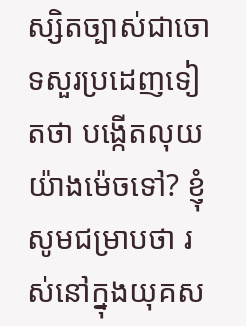ស្សិតច្បាស់ជាចោទសួរប្រដេញទៀតថា បង្កើតលុយ យ៉ាងម៉េចទៅ? ខ្ញុំសូមជម្រាបថា រស់នៅក្នុងយុគស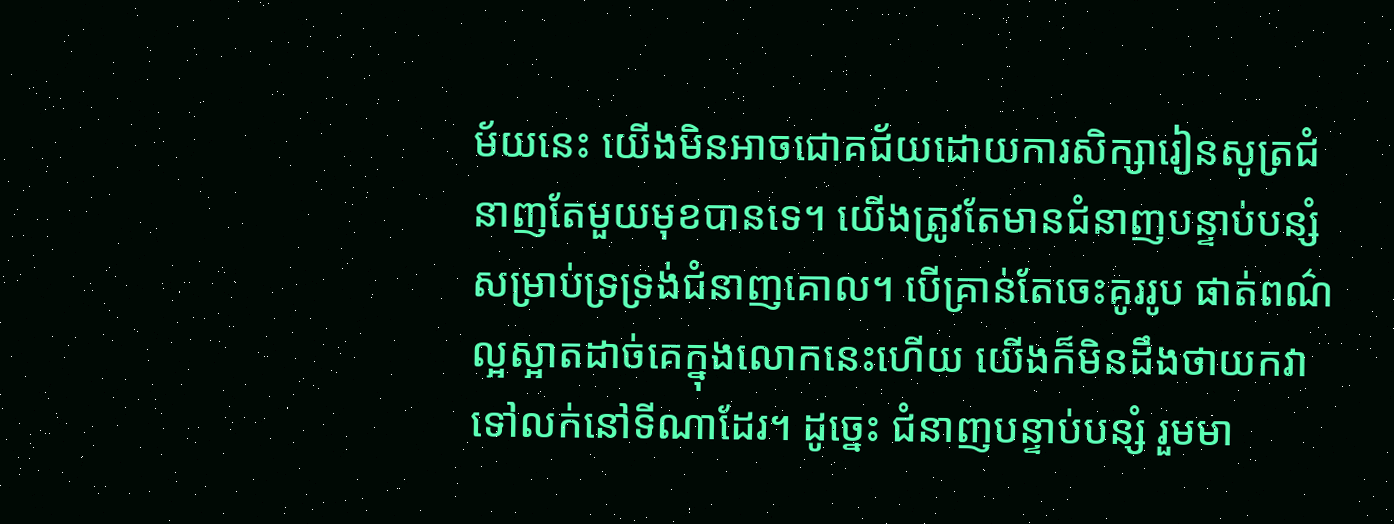ម័យនេះ យើងមិនអាចជោគជ័យដោយការសិក្សារៀនសូត្រជំនាញតែមួយមុខបានទេ។ យើងត្រូវតែមានជំនាញបន្ទាប់បន្សំ សម្រាប់ទ្រទ្រង់ជំនាញគោល។ បើគ្រាន់តែចេះគូររូប ផាត់ពណ៌ល្អស្អាតដាច់គេក្នុងលោកនេះហើយ យើងក៏មិនដឹងថាយកវាទៅលក់នៅទីណាដែរ។ ដូច្នេះ ជំនាញបន្ទាប់បន្សំ រួមមា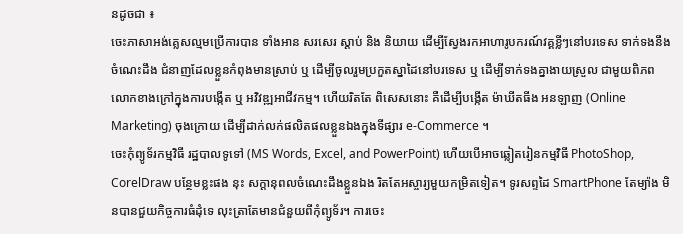នដូចជា ៖
ចេះភាសាអង់គ្លេសល្មមប្រើការបាន ទាំងអាន សរសេរ ស្ដាប់ និង និយាយ ដើម្បីស្វែងរកអាហារូបករណ៍វគ្គខ្លីៗនៅបរទេស ទាក់ទងនឹងចំណេះដឹង ជំនាញដែលខ្លួនកំពុងមានស្រាប់ ឬ ដើម្បីចូលរួមប្រកួតស្នាដៃនៅបរទេស ឬ ដើម្បីទាក់ទងគ្នាងាយស្រួល ជាមួយពិភពលោកខាងក្រៅក្នុងការបង្កើត ឬ អវិវឌ្ឍអាជីវកម្ម។ ហើយរិតតែ ពិសេសនោះ គឺដើម្បីបង្កើត ម៉ាឃីតធីង អនឡាញ (Online Marketing) ចុងក្រោយ ដើម្បីដាក់លក់ផលិតផលខ្លួនឯងក្នុងទីផ្សារ e-Commerce ។
ចេះកុំព្យូទ័រកម្មវិធី រដ្ឋបាលទូទៅ (MS Words, Excel, and PowerPoint) ហើយបើអាចឆ្លៀតរៀនកម្មវិធី PhotoShop, CorelDraw បន្ថែមខ្លះផង នុះ សក្ដានុពលចំណេះដឹងខ្លួនឯង រិតតែអស្ចារ្យមួយកម្រិតទៀត។ ទូរសព្ទដៃ SmartPhone តែម្យ៉ាង មិនបានជួយកិច្ចការធំដុំទេ លុះត្រាតែមានជំនួយពីកុំព្យូទ័រ។ ការចេះ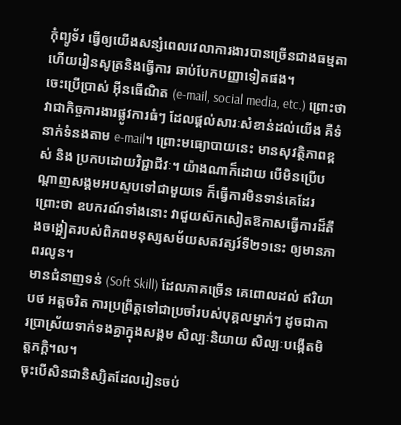កុំព្យូទ័រ ធ្វើឲ្យយើងសន្សំពេលវេលាការងារបានច្រើនជាងធម្មតា ហើយរៀនសូត្រនិងធ្វើការ ឆាប់បែកបញ្ញាទៀតផង។
ចេះប្រើប្រាស់ អ៊ីនធើណិត (e-mail, social media, etc.) ព្រោះថា វាជាកិច្ចការងារផ្លូវការធំៗ ដែលផ្ដល់សារៈសំខាន់ដល់យើង គឺទំនាក់ទំនងតាម e-mail។ ព្រោះមធ្យោបាយនេះ មានសុវត្ថិភាពខ្ពស់ និង ប្រកបដោយវិជ្ជាជីវៈ។ យ៉ាងណាក៏ដោយ បើមិនប្រើបណ្ដាញសង្គមអបស្ទបទៅជាមួយទេ ក៏ធ្វើការមិនទាន់គេដែរ ព្រោះថា ឧបករណ៍ទាំងនោះ វាជួយស៊កសៀតឱកាសធ្វើការដ៏តឹងចង្អៀតរបស់ពិភពមនុស្សសម័យសតវត្សរ៍ទី២១នេះ ឲ្យមានភាពរលូន។
មានជំនាញទន់ (Soft Skill) ដែលភាគច្រើន គេពោលដល់ ឥរិយាបថ អត្តចរិត ការប្រព្រឹត្តទៅជាប្រចាំរបស់បុគ្គលម្នាក់ៗ ដូចជាការប្រាស្រ័យទាក់ទងគ្នាក្នុងសង្គម សិល្បៈនិយាយ សិល្បៈបង្កើតមិត្តភក្តិ។ល។
ចុះបើសិនជានិស្សិតដែលរៀនចប់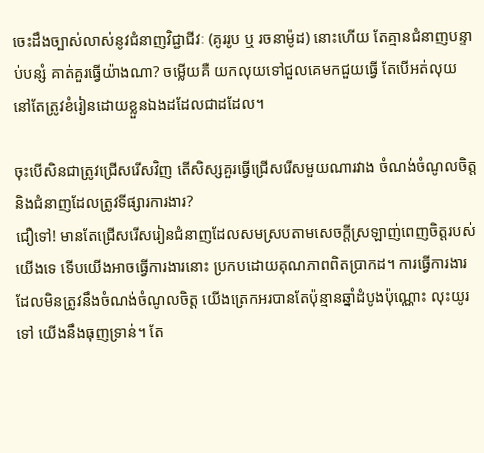ចេះដឹងច្បាស់លាស់នូវជំនាញវិជ្ជាជីវៈ (គូររូប ឬ រចនាម៉ូដ) នោះហើយ តែគ្មានជំនាញបន្ទាប់បន្សំ គាត់គួរធ្វើយ៉ាងណា? ចម្លើយគឺ យកលុយទៅជួលគេមកជួយធ្វើ តែបើអត់លុយ នៅតែត្រូវខំរៀនដោយខ្លួនឯងដដែលជាដដែល។

ចុះបើសិនជាត្រូវជ្រើសរើសវិញ តើសិស្សគួរធ្វើជ្រើសរើសមួយណារវាង ចំណង់ចំណូលចិត្ត និងជំនាញដែលត្រូវទីផ្សារការងារ?
ជឿទៅ! មានតែជ្រើសរើសរៀនជំនាញដែលសមស្របតាមសេចក្ដីស្រឡាញ់ពេញចិត្តរបស់យើងទេ ទើបយើងអាចធ្វើការងារនោះ ប្រកបដោយគុណភាពពិតប្រាកដ។ ការធ្វើការងារ ដែលមិនត្រូវនឹងចំណង់ចំណូលចិត្ត យើងត្រេកអរបានតែប៉ុន្មានឆ្នាំដំបូងប៉ុណ្ណោះ លុះយូរទៅ យើងនឹងធុញទ្រាន់។ តែ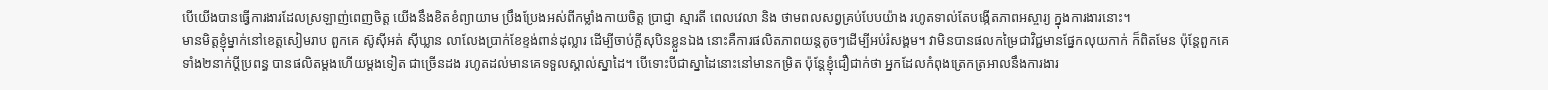បើយើងបានធ្វើការងារដែលស្រឡាញ់ពេញចិត្ត យើងនឹងខិតខំព្យាយាម ប្រឹងប្រែងអស់ពីកម្លាំងកាយចិត្ត ប្រាជ្ញា ស្មារតី ពេលវេលា និង ថាមពលសព្វគ្រប់បែបយ៉ាង រហូតទាល់តែបង្កើតភាពអស្ចារ្យ ក្នុងការងារនោះ។
មានមិត្តខ្ញុំម្នាក់នៅខេត្តសៀមរាប ពួកគេ ស៊ូស៊ីអត់ ស៊ីឃ្លាន លាលែងប្រាក់ខែខ្ទង់ពាន់ដុល្លារ ដើម្បីចាប់ក្ដីសុបិនខ្លួនឯង នោះគឺការផលិតភាពយន្តតូចៗដើម្បីអប់រំសង្គម។ វាមិនបានផលកម្រៃជាវិជ្ជមានផ្នែកលុយកាក់ ក៏ពិតមែន ប៉ុន្តែពួកគេទាំង២នាក់ប្ដីប្រពន្ធ បានផលិតម្ដងហើយម្ដងទៀត ជាច្រើនដង រហូតដល់មានគេទទួលស្គាល់ស្នាដៃ។ បើទោះបីជាស្នាដៃនោះនៅមានកម្រិត ប៉ុន្តែខ្ញុំជឿជាក់ថា អ្នកដែលកំពុងត្រេកត្រអាលនឹងការងារ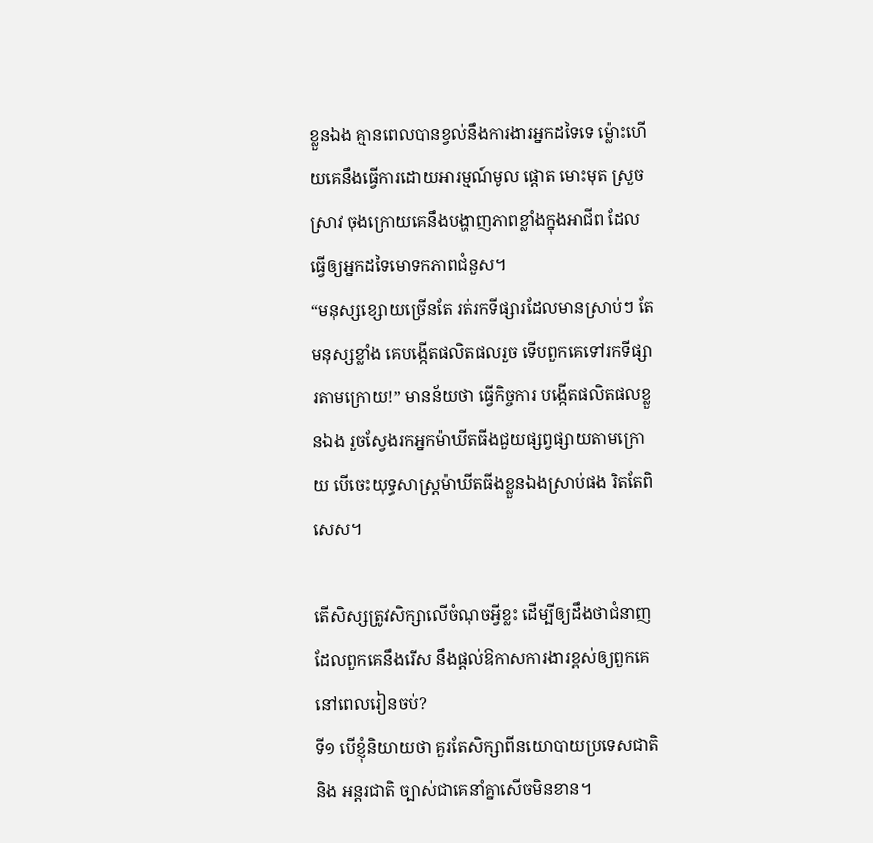ខ្លួនឯង គ្មានពេលបានខ្វល់នឹងការងារអ្នកដទៃទេ ម្ល៉ោះហើយគេនឹងធ្វើការដោយអារម្មណ៍មូល ផ្ដោត មោះមុត ស្រួចស្រាវ ចុងក្រោយគេនឹងបង្ហាញភាពខ្លាំងក្នុងអាជីព ដែលធ្វើឲ្យអ្នកដទៃមោទកភាពជំនួស។
“មនុស្សខ្សោយច្រើនតែ រត់រកទីផ្សារដែលមានស្រាប់ៗ តែមនុស្សខ្លាំង គេបង្កើតផលិតផលរួច ទើបពួកគេទៅរកទីផ្សារតាមក្រោយ!” មានន័យថា ធ្វើកិច្ចការ បង្កើតផលិតផលខ្លួនឯង រួចស្វែងរកអ្នកម៉ាឃីតធីងជួយផ្សព្វផ្សាយតាមក្រោយ បើចេះយុទ្ធសាស្ត្រម៉ាឃីតធីងខ្លួនឯងស្រាប់ផង រិតតែពិសេស។

តើសិស្សត្រូវសិក្សាលើចំណុចអ្វីខ្លះ ដើម្បីឲ្យដឹងថាជំនាញដែលពួកគេនឹងរើស នឹងផ្តល់ឱកាសការងារខ្ពស់ឲ្យពួកគេនៅពេលរៀនចប់?
ទី១ បើខ្ញុំនិយាយថា គួរតែសិក្សាពីនយោបាយប្រទេសជាតិ និង អន្តរជាតិ ច្បាស់ជាគេនាំគ្នាសើចមិនខាន។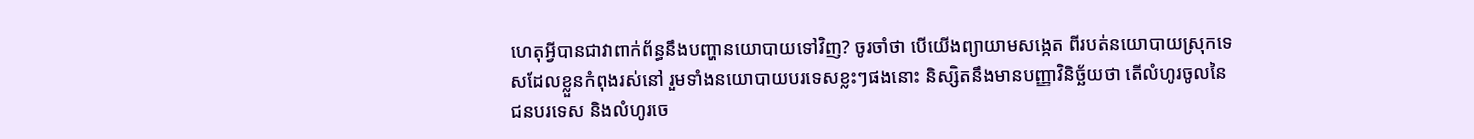ហេតុអ្វីបានជាវាពាក់ព័ន្ធនឹងបញ្ហានយោបាយទៅវិញ? ចូរចាំថា បើយើងព្យាយាមសង្កេត ពីរបត់នយោបាយស្រុកទេសដែលខ្លួនកំពុងរស់នៅ រួមទាំងនយោបាយបរទេសខ្លះៗផងនោះ និស្សិតនឹងមានបញ្ញាវិនិច្ឆ័យថា តើលំហូរចូលនៃជនបរទេស និងលំហូរចេ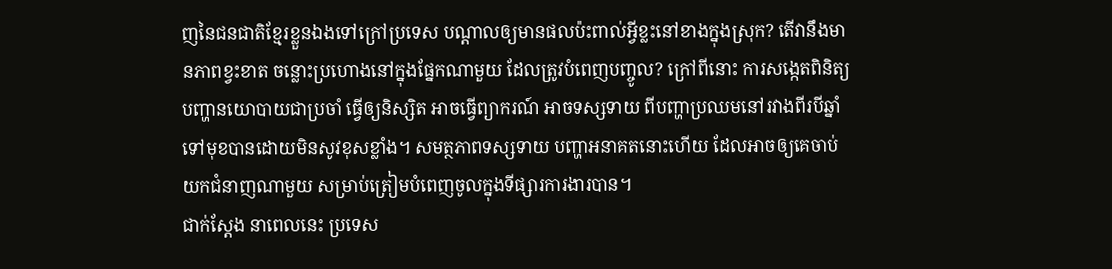ញនៃជនជាតិខ្មែរខ្លួនឯងទៅក្រៅប្រទេស បណ្ដាលឲ្យមានផលប៉ះពាល់អ្វីខ្លះនៅខាងក្នុងស្រុក? តើវានឹងមានភាពខ្វះខាត ចន្លោះប្រហោងនៅក្នុងផ្នែកណាមួយ ដែលត្រូវបំពេញបញ្ចូល? ក្រៅពីនោះ ការសង្កេតពិនិត្យបញ្ហានយោបាយជាប្រចាំ ធ្វើឲ្យនិស្សិត អាចធ្វើព្យាករណ៍ អាចទស្សទាយ ពីបញ្ហាប្រឈមនៅរវាងពីរបីឆ្នាំទៅមុខបានដោយមិនសូវខុសខ្លាំង។ សមត្ថភាពទស្សទាយ បញ្ហាអនាគតនោះហើយ ដែលអាចឲ្យគេចាប់យកជំនាញណាមួយ សម្រាប់ត្រៀមបំពេញចូលក្នុងទីផ្សារការងារបាន។
ជាក់ស្ដែង នាពេលនេះ ប្រទេស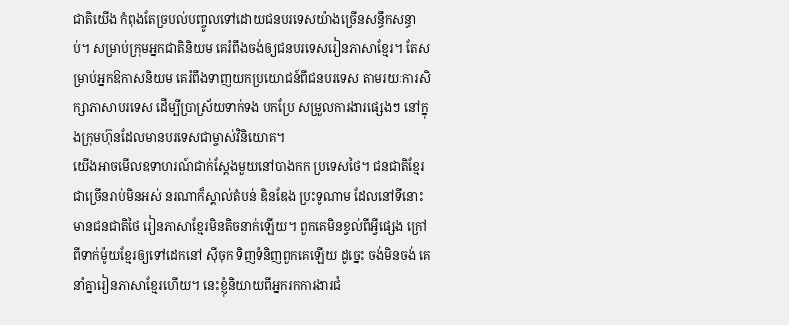ជាតិយើង កំពុងតែច្របល់បញ្ចូលទៅដោយជនបរទេសយ៉ាងច្រើនសន្ធឹកសន្ធាប់។ សម្រាប់ក្រុមអ្នកជាតិនិយម គេរំពឹងចង់ឲ្យជនបរទេសរៀនភាសាខ្មែរ។ តែសម្រាប់អ្នកឱកាសនិយម គេរំពឹងទាញយកប្រយោជន៍ពីជនបរទេស តាមរយៈការសិក្សាភាសាបរទេស ដើម្បីប្រាស្រ័យទាក់ទង បកប្រែ សម្រួលការងារផ្សេងៗ នៅក្នុងក្រុមហ៊ុនដែលមានបរទេសជាម្ចាស់វិនិយោគ។
យើងអាចមើលឧទាហរណ៍ជាក់ស្ដែងមួយនៅបាងកក ប្រទេសថៃ។ ជនជាតិខ្មែរជាច្រើនរាប់មិនអស់ នរណាក៏ស្គាល់តំបន់ ឌិនឌែង ប្រះទូណាម ដែលនៅទីនោះ មានជនជាតិថៃ រៀនភាសាខ្មែរមិនតិចនាក់ឡើយ។ ពួកគេមិនខ្វល់ពីអ្វីផ្សេង ក្រៅពីទាក់ម៉ូយខ្មែរឲ្យទៅដេកនៅ ស៊ីចុក ទិញទំនិញពួកគេឡើយ ដូច្នេះ ចង់មិនចង់ គេនាំគ្នារៀនភាសាខ្មែរហើយ។ នេះខ្ញុំនិយាយពីអ្នករកការងារជំ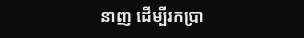នាញ ដើម្បីរកប្រា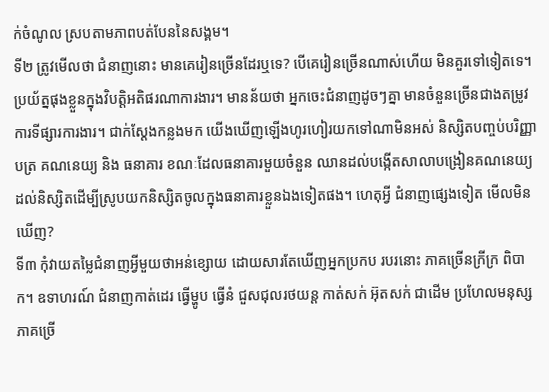ក់ចំណូល ស្របតាមភាពបត់បែននៃសង្គម។
ទី២ ត្រូវមើលថា ជំនាញនោះ មានគេរៀនច្រើនដែរឬទេ? បើគេរៀនច្រើនណាស់ហើយ មិនគួរទៅទៀតទេ។ ប្រយ័ត្នផុងខ្លួនក្នុងវិបត្តិអតិផរណាការងារ។ មានន័យថា អ្នកចេះជំនាញដូចៗគ្នា មានចំនួនច្រើនជាងតម្រូវការទីផ្សារការងារ។ ជាក់ស្ដែងកន្លងមក យើងឃើញឡើងហូរហៀរយកទៅណាមិនអស់ និស្សិតបញ្ចប់បរិញ្ញាបត្រ គណនេយ្យ និង ធនាគារ ខណៈដែលធនាគារមួយចំនួន ឈានដល់បង្កើតសាលាបង្រៀនគណនេយ្យដល់និស្សិតដើម្បីស្រូបយកនិស្សិតចូលក្នុងធនាគារខ្លួនឯងទៀតផង។ ហេតុអ្វី ជំនាញផ្សេងទៀត មើលមិនឃើញ?
ទី៣ កុំវាយតម្លៃជំនាញអ្វីមួយថាអន់ខ្សោយ ដោយសារតែឃើញអ្នកប្រកប របរនោះ ភាគច្រើនក្រីក្រ ពិបាក។ ឧទាហរណ៍ ជំនាញកាត់ដេរ ធ្វើម្ហូប ធ្វើនំ ជួសជុលរថយន្ត កាត់សក់ អ៊ុតសក់ ជាដើម ប្រហែលមនុស្សភាគច្រើ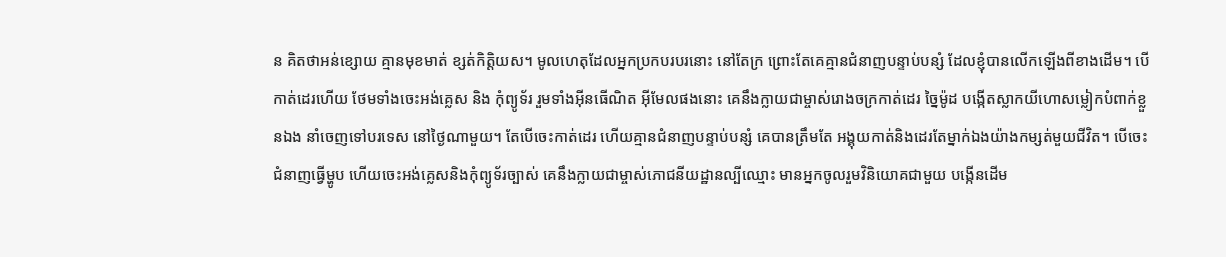ន គិតថាអន់ខ្សោយ គ្មានមុខមាត់ ខ្សត់កិត្តិយស។ មូលហេតុដែលអ្នកប្រកបរបរនោះ នៅតែក្រ ព្រោះតែគេគ្មានជំនាញបន្ទាប់បន្សំ ដែលខ្ញុំបានលើកឡើងពីខាងដើម។ បើកាត់ដេរហើយ ថែមទាំងចេះអង់គ្លេស និង កុំព្យូទ័រ រួមទាំងអ៊ីនធើណិត អ៊ីមែលផងនោះ គេនឹងក្លាយជាម្ចាស់រោងចក្រកាត់ដេរ ច្នៃម៉ូដ បង្កើតស្លាកយីហោសម្លៀកបំពាក់ខ្លួនឯង នាំចេញទៅបរទេស នៅថ្ងៃណាមួយ។ តែបើចេះកាត់ដេរ ហើយគ្មានជំនាញបន្ទាប់បន្សំ គេបានត្រឹមតែ អង្គុយកាត់និងដេរតែម្នាក់ឯងយ៉ាងកម្សត់មួយជីវិត។ បើចេះជំនាញធ្វើម្ហូប ហើយចេះអង់គ្លេសនិងកុំព្យូទ័រច្បាស់ គេនឹងក្លាយជាម្ចាស់ភោជនីយដ្ឋានល្បីឈ្មោះ មានអ្នកចូលរួមវិនិយោគជាមួយ បង្កើនដើម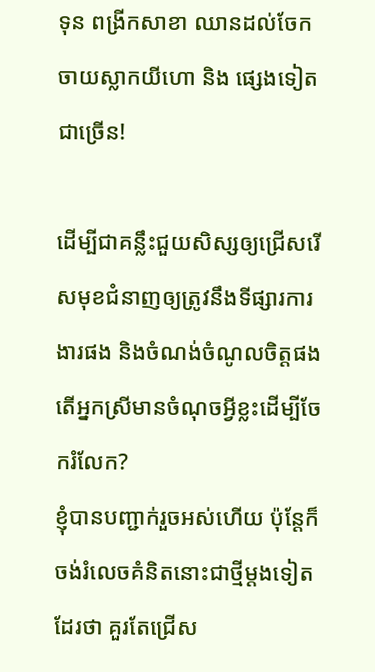ទុន ពង្រីកសាខា ឈានដល់ចែកចាយស្លាកយីហោ និង ផ្សេងទៀតជាច្រើន!

ដើម្បីជាគន្លឹះជួយសិស្សឲ្យជ្រើសរើសមុខជំនាញឲ្យត្រូវនឹងទីផ្សារការងារផង និងចំណង់ចំណូលចិត្តផង តើអ្នកស្រីមានចំណុចអ្វីខ្លះដើម្បីចែករំលែក?
ខ្ញុំបានបញ្ជាក់រួចអស់ហើយ ប៉ុន្តែក៏ចង់រំលេចគំនិតនោះជាថ្មីម្ដងទៀតដែរថា គួរតែជ្រើស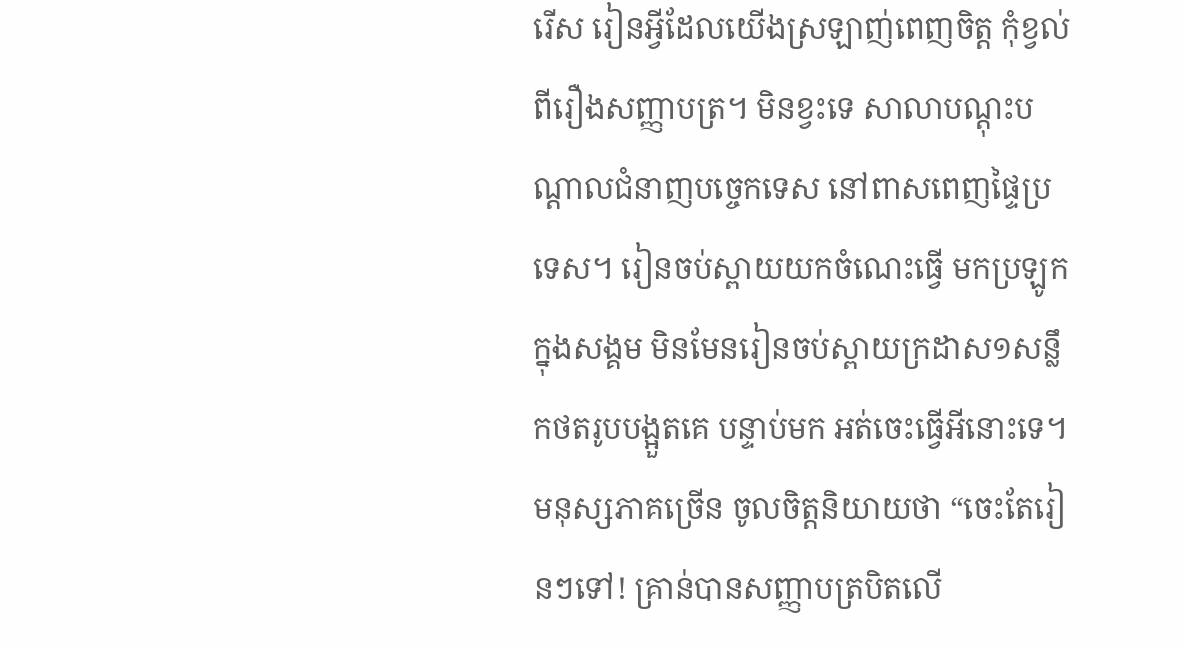រើស រៀនអ្វីដែលយើងស្រឡាញ់ពេញចិត្ត កុំខ្វល់ពីរឿងសញ្ញាបត្រ។ មិនខ្វះទេ សាលាបណ្ដុះបណ្ដាលជំនាញបច្ចេកទេស នៅពាសពេញផ្ទៃប្រទេស។ រៀនចប់ស្ពាយយកចំណេះធ្វើ មកប្រឡូកក្នុងសង្គម មិនមែនរៀនចប់ស្ពាយក្រដាស១សន្លឹកថតរូបបង្អួតគេ បន្ទាប់មក អត់ចេះធ្វើអីនោះទេ។
មនុស្សភាគច្រើន ចូលចិត្តនិយាយថា “ចេះតែរៀនៗទៅ! គ្រាន់បានសញ្ញាបត្របិតលើ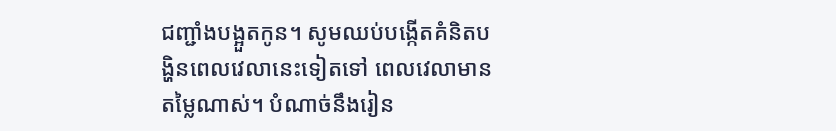ជញ្ជាំងបង្អួតកូន។ សូមឈប់បង្កើតគំនិតបង្ហិនពេលវេលានេះទៀតទៅ ពេលវេលាមានតម្លៃណាស់។ បំណាច់នឹងរៀន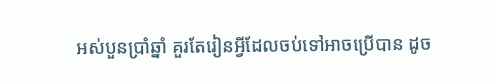អស់បួនប្រាំឆ្នាំ គួរតែរៀនអ្វីដែលចប់ទៅអាចប្រើបាន ដូច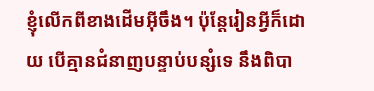ខ្ញុំលើកពីខាងដើមអុីចឹង។ ប៉ុន្តែរៀនអ្វីក៏ដោយ បើគ្មានជំនាញបន្ទាប់បន្សំទេ នឹងពិបា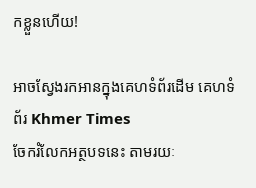កខ្លួនហើយ!

អាចស្វែងរកអានក្នុងគេហទំព័រដើម គេហទំព័រ Khmer Times
ចែករំលែកអត្ថបទនេះ តាមរយៈ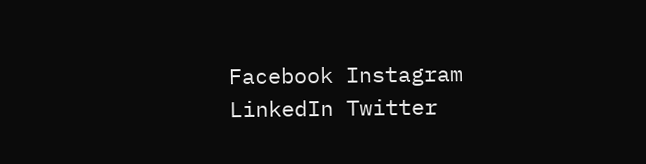Facebook Instagram LinkedIn Twitter